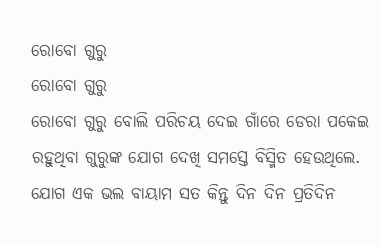ରୋବୋ ଗୁରୁ
ରୋବୋ ଗୁରୁ
ରୋବୋ ଗୁରୁ ବୋଲି ପରିଚୟ ଦେଇ ଗାଁରେ ଡେରା ପକେଇ ରହୁଥିବା ଗୁରୁଙ୍କ ଯୋଗ ଦେଖି ସମସ୍ତେ ବିସ୍ମିତ ହେଉଥିଲେ. ଯୋଗ ଏକ ଭଲ ବାୟାମ ସତ କିନ୍ତୁ ଦିନ ଦିନ ପ୍ରତିଦିନ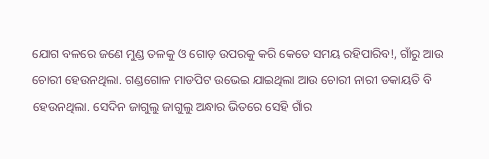ଯୋଗ ବଳରେ ଜଣେ ମୁଣ୍ଡ ତଳକୁ ଓ ଗୋଡ଼ ଉପରକୁ କରି କେତେ ସମୟ ରହିପାରିବ!, ଗାଁରୁ ଆଉ ଚୋରୀ ହେଉନଥିଲା. ଗଣ୍ଡଗୋଳ ମାଡପିଟ ଉଭେଇ ଯାଇଥିଲା ଆଉ ଚୋରୀ ନାରୀ ଡକାୟତି ବି ହେଉନଥିଲା. ସେଦିନ ଜାଗୁଲୁ ଜାଗୁଲୁ ଅନ୍ଧାର ଭିତରେ ସେହି ଗାଁର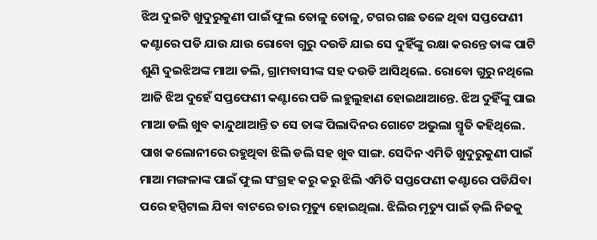ଝିଅ ଦୁଇଟି ଖୁଦୁରୁକୁଣୀ ପାଇଁ ଫୁଲ ତୋଳୁ ତୋଳୁ, ଟଗର ଗଛ ତଳେ ଥିବା ସପ୍ତଫେଣୀ କଣ୍ଟାରେ ପଡି ଯାଉ ଯାଉ ରୋବୋ ଗୁରୁ ଦଉଡି ଯାଇ ସେ ଦୁହିଁଙ୍କୁ ରକ୍ଷା କରନ୍ତେ ତାଙ୍କ ପାଟି ଶୁଣି ଦୁଇଝିଅଙ୍କ ମାଆ ଡଲି, ଗ୍ରାମବାସୀଙ୍କ ସହ ଦଉଡି ଆସିଥିଲେ. ରୋବୋ ଗୁରୁ ନଥିଲେ ଆଜି ଝିଅ ଦୁହେଁ ସପ୍ତଫେଣୀ କଣ୍ଟାରେ ପଡି ଲହୁଲୁହାଣ ହୋଇଥାଆନ୍ତେ. ଝିଅ ଦୁହିଁଙ୍କୁ ପାଇ ମାଆ ଡଲି ଖୁବ କାନ୍ଦୁଥାଆନ୍ତି ତ ସେ ତାଙ୍କ ପିଲାଦିନର ଗୋଟେ ଅଭୁଲା ସ୍ମୃତି କହିଥିଲେ.
ପାଖ କଲୋନୀରେ ରହୁଥିବା ଝିଲି ଡଲି ସହ ଖୁବ ସାଙ୍ଗ. ସେଦିନ ଏମିତି ଖୁଦୁରୁକୁଣୀ ପାଇଁ ମାଆ ମଙ୍ଗଳାଙ୍କ ପାଇଁ ଫୁଲ ସଂଗ୍ରହ କରୁ କରୁ ଝିଲି ଏମିତି ସପ୍ତଫେଣୀ କଣ୍ଟାରେ ପଡିଯିବା ପରେ ହସ୍ପିଟାଲ ଯିବା ବାଟରେ ତାର ମୃତ୍ୟୁ ହୋଇଥିଲା. ଝିଲିର ମୃତ୍ୟୁ ପାଇଁ ଡ଼ଲି ନିଜକୁ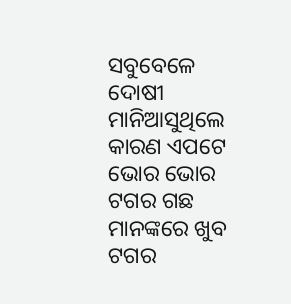ସବୁବେଳେ ଦୋଷୀ ମାନିଆସୁଥିଲେ କାରଣ ଏପଟେ ଭୋର ଭୋର ଟଗର ଗଛ ମାନଙ୍କରେ ଖୁବ ଟଗର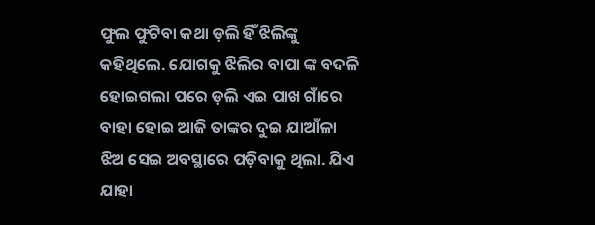ଫୁଲ ଫୁଟିବା କଥା ଡ଼ଲି ହିଁ ଝିଲିଙ୍କୁ କହିଥିଲେ. ଯୋଗକୁ ଝିଲିର ବାପା ଙ୍କ ବଦଳି ହୋଇଗଲା ପରେ ଡ଼ଲି ଏଇ ପାଖ ଗାଁରେ ବାହା ହୋଇ ଆଜି ତାଙ୍କର ଦୁଇ ଯାଆଁଳା ଝିଅ ସେଇ ଅବସ୍ଥାରେ ପଡ଼ିବାକୁ ଥିଲା. ଯିଏ ଯାହା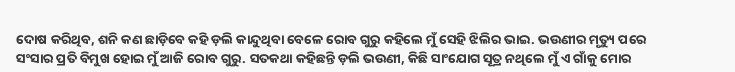ଦୋଷ କରିଥିବ, ଶନି କଣ ଛାଡ଼ିବେ କହି ଡ଼ଲି କାନ୍ଦୁଥିବା ବେଳେ ରୋବ ଗୁରୁ କହିଲେ ମୁଁ ସେହି ଝିଲିର ଭାଇ. ଭଉଣୀର ମୃତ୍ୟୁ ପରେ ସଂସାର ପ୍ରତି ବିମୁଖ ହୋଇ ମୁଁ ଆଜି ରୋବ ଗୁରୁ. ସତକଥା କହିଛନ୍ତି ଡ଼ଲି ଭଉଣୀ, କିଛି ସାଂଯୋଗ ସୂତ୍ର ନଥିଲେ ମୁଁ ଏ ଗାଁକୁ ମୋର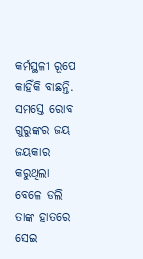କର୍ମସ୍ଥଳୀ ରୂପେ କାହିଁକି ବାଛନ୍ତି. ସମସ୍ତେ ରୋବ ଗୁରୁଙ୍କର ଜୟ ଜୟକାର କରୁଥିଲା ବେଳେ ଡଲି ତାଙ୍କ ହାତରେ ସେଇ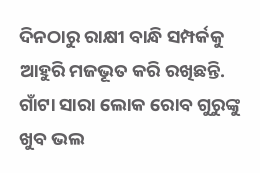ଦିନଠାରୁ ରାକ୍ଷୀ ବାନ୍ଧି ସମ୍ପର୍କକୁ ଆହୁରି ମଜଭୂତ କରି ରଖିଛନ୍ତି. ଗାଁଟା ସାରା ଲୋକ ରୋବ ଗୁରୁଙ୍କୁ ଖୁବ ଭଲ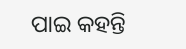ପାଇ କହନ୍ତି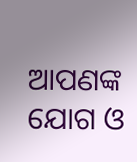ଆପଣଙ୍କ ଯୋଗ ଓ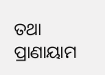ତଥା ପ୍ରାଣାୟାମ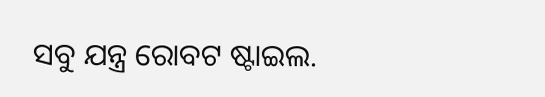ସବୁ ଯନ୍ତ୍ର ରୋବଟ ଷ୍ଟାଇଲ.